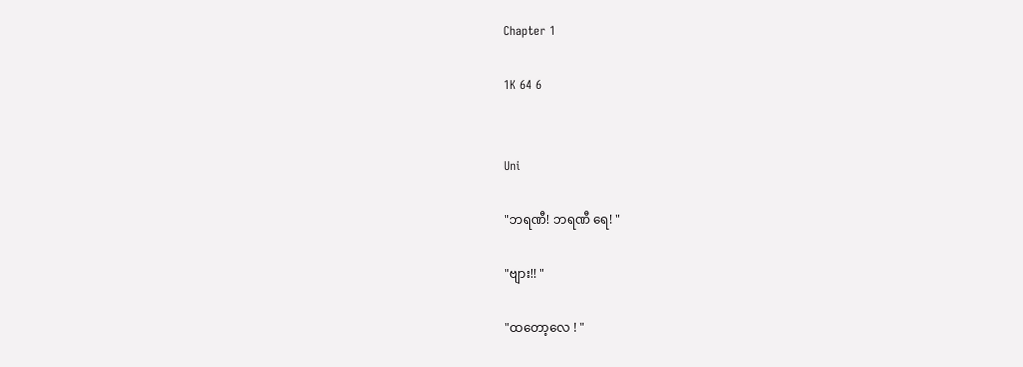Chapter 1

1K 64 6


Uni

"ဘရဏီ! ဘရဏီ ရေ! "

"ဗျား!! "

"ထတော့လေ ! "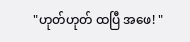"ဟုတ်ဟုတ် ထပြီ အဖေ! "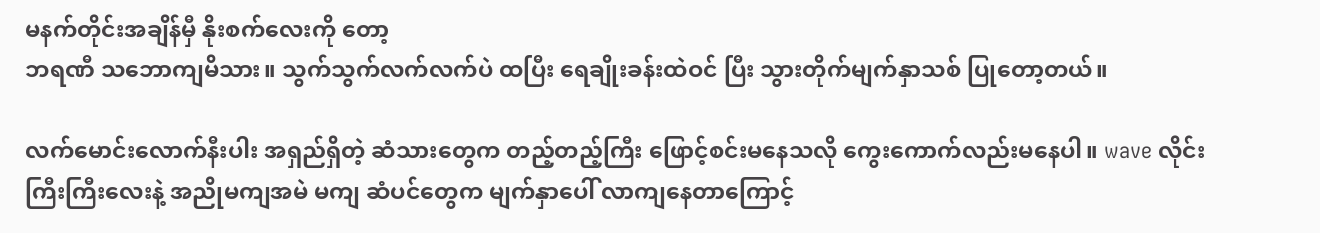မနက်တိုင်းအချိန်မှီ နိုးစက်‌လေးကို တော့
ဘရဏီ သဘောကျမိသား။ သွက်သွက်လက်လက်ပဲ ထပြီး ရေချိုးခန်းထဲဝင် ပြီး သွားတိုက်မျက်နှာသစ် ပြုတော့တယ်။

လက်မောင်းလောက်နီးပါး အရှည်ရှိတဲ့ ဆံသားတွေက တည့်တည့်ကြီး ဖြောင့်စင်းမနေသလို ‌ကွေးကောက်လည်းမနေပါ။ wave လိုင်းကြီးကြီးလေးနဲ့ အညိုမကျအမဲ မကျ ဆံပင်တွေက မျက်နှာပေါ် လာကျနေတာကြောင့်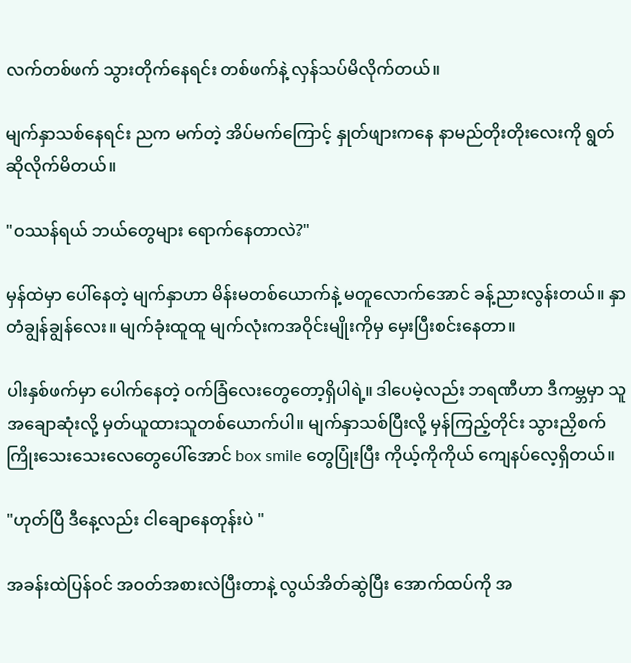လက်တစ်ဖက် သွားတိုက်နေရင်း တစ်ဖက်နဲ့ လှန်သပ်မိလိုက်တယ်။

မျက်နှာသစ်နေရင်း ညက မက်တဲ့ အိပ်မက်ကြောင့် နှုတ်ဖျားကနေ နာမည်တိုးတိုးလေးကို ရွတ်ဆိုလိုက်မိတယ်။

"ဝဿန်ရယ် ဘယ်တွေများ ရောက်နေတာလဲ?"

မှန်ထဲမှာ ပေါ်နေတဲ့ မျက်နှာဟာ မိန်းမတစ်ယောက်နဲ့ မတူလောက်အောင် ခန့်ညားလွန်းတယ်။ နှာတံချွန်ချွန်လေး။ မျက်ခုံးထူထူ မျက်လုံးက‌အဝိုင်းမျိုးကိုမှ မှေးပြီးစင်းနေတာ။

ပါးနှစ်ဖက်မှာ ပေါက်နေတဲ့ ဝက်ခြံလေး‌တွေတော့ရှိပါရဲ့။ ဒါပေမဲ့လည်း ဘရဏီဟာ ဒီကမ္ဘမှာ သူအချောဆုံးလို့ မှတ်ယူထားသူတစ်ယောက်ပါ။ မျက်နှာသစ်ပြီးလို့ မှန်ကြည့်တိုင်း သွားညှိစက်ကြိုးသေးသေးလေတွေပေါ်အောင် box smile တွေပြုံးပြီး ကိုယ့်ကိုကိုယ် ကျေနပ်လေ့ရှိတယ်။

"ဟုတ်ပြီ ဒီနေ့လည်း ငါချောနေတုန်းပဲ "

အခန်းထဲပြန်ဝင် အဝတ်အစားလဲပြီးတာနဲ့ လွယ်အိတ်ဆွဲပြီး အောက်ထပ်ကို အ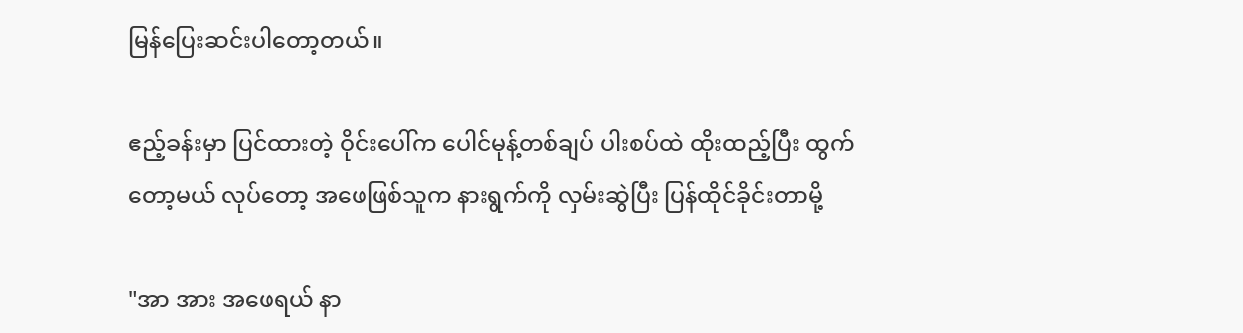မြန်ပြေးဆင်းပါတော့တယ်။

ဧည့်ခန်းမှာ ပြင်ထားတဲ့ ဝိုင်းပေါ်က ပေါင်မုန့်တစ်ချပ် ပါးစပ်ထဲ ထိုးထည့်ပြီး ထွက်တော့မယ် လုပ်တော့ အဖေဖြစ်သူက နားရွက်ကို လှမ်းဆွဲပြီး ပြန်ထိုင်ခိုင်းတာမို့

"အာ အား အဖေရယ် နာ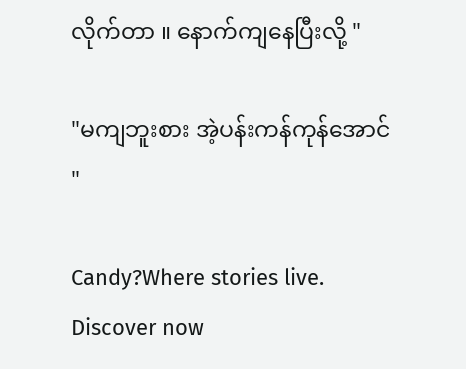လိုက်တာ ။ နောက်ကျနေပြီးလို့ "

"မကျဘူးစား အဲ့ပန်းကန်ကုန်‌အောင် "

Candy?Where stories live. Discover now